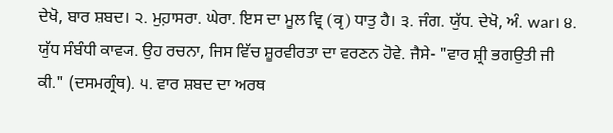ਦੇਖੋ, ਬਾਰ ਸ਼ਬਦ। ੨. ਮੁਹ਼ਾਸਰਾ. ਘੇਰਾ. ਇਸ ਦਾ ਮੂਲ ਵ੍ਰਿ (वृ) ਧਾਤੁ ਹੈ। ੩. ਜੰਗ. ਯੁੱਧ. ਦੇਖੋ, ਅੰ. war। ੪. ਯੁੱਧ ਸੰਬੰਧੀ ਕਾਵ੍ਯ. ਉਹ ਰਚਨਾ, ਜਿਸ ਵਿੱਚ ਸ਼ੂਰਵੀਰਤਾ ਦਾ ਵਰਣਨ ਹੋਵੇ. ਜੈਸੇ- "ਵਾਰ ਸ਼੍ਰੀ ਭਗਉਤੀ ਜੀ ਕੀ." (ਦਸਮਗ੍ਰੰਥ). ੫. ਵਾਰ ਸ਼ਬਦ ਦਾ ਅਰਥ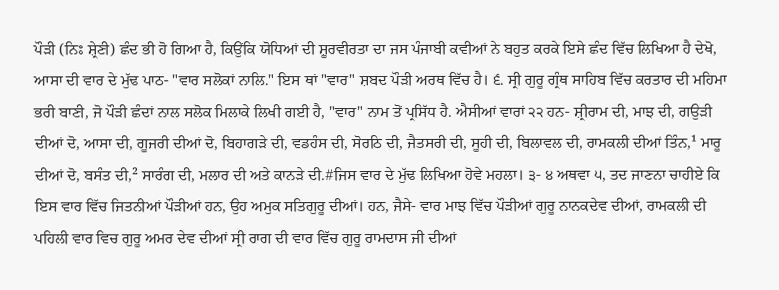ਪੌੜੀ (ਨਿਃ ਸ਼੍ਰੇਣੀ) ਛੰਦ ਭੀ ਹੋ ਗਿਆ ਹੈ, ਕਿਉਂਕਿ ਯੋਧਿਆਂ ਦੀ ਸ਼ੂਰਵੀਰਤਾ ਦਾ ਜਸ ਪੰਜਾਬੀ ਕਵੀਆਂ ਨੇ ਬਹੁਤ ਕਰਕੇ ਇਸੇ ਛੰਦ ਵਿੱਚ ਲਿਖਿਆ ਹੈ ਦੇਖੋ, ਆਸਾ ਦੀ ਵਾਰ ਦੇ ਮੁੱਢ ਪਾਠ- "ਵਾਰ ਸਲੋਕਾਂ ਨਾਲਿ." ਇਸ ਥਾਂ "ਵਾਰ" ਸ਼ਬਦ ਪੌੜੀ ਅਰਥ ਵਿੱਚ ਹੈ। ੬. ਸ੍ਰੀ ਗੁਰੂ ਗ੍ਰੰਥ ਸਾਹਿਬ ਵਿੱਚ ਕਰਤਾਰ ਦੀ ਮਹਿਮਾ ਭਰੀ ਬਾਣੀ, ਜੋ ਪੌੜੀ ਛੰਦਾਂ ਨਾਲ ਸਲੋਕ ਮਿਲਾਕੇ ਲਿਖੀ ਗਈ ਹੈ, "ਵਾਰ" ਨਾਮ ਤੋਂ ਪ੍ਰਸਿੱਧ ਹੈ. ਐਸੀਆਂ ਵਾਰਾਂ ੨੨ ਹਨ- ਸ਼੍ਰੀਰਾਮ ਦੀ, ਮਾਝ ਦੀ, ਗਉੜੀ ਦੀਆਂ ਦੋ, ਆਸਾ ਦੀ, ਗੂਜਰੀ ਦੀਆਂ ਦੋ, ਬਿਹਾਗੜੇ ਦੀ, ਵਡਹੰਸ ਦੀ, ਸੋਰਠਿ ਦੀ, ਜੈਤਸਰੀ ਦੀ, ਸੂਹੀ ਦੀ, ਬਿਲਾਵਲ ਦੀ, ਰਾਮਕਲੀ ਦੀਆਂ ਤਿੰਨ,¹ ਮਾਰੂ ਦੀਆਂ ਦੋ, ਬਸੰਤ ਦੀ,² ਸਾਰੰਗ ਦੀ, ਮਲਾਰ ਦੀ ਅਤੇ ਕਾਨੜੇ ਦੀ.#ਜਿਸ ਵਾਰ ਦੇ ਮੁੱਢ ਲਿਖਿਆ ਹੋਵੇ ਮਹਲਾ। ੩- ੪ ਅਥਵਾ ੫, ਤਦ ਜਾਣਨਾ ਚਾਹੀਏ ਕਿ ਇਸ ਵਾਰ ਵਿੱਚ ਜਿਤਨੀਆਂ ਪੌੜੀਆਂ ਹਨ, ਉਹ ਅਮੁਕ ਸਤਿਗੁਰੂ ਦੀਆਂ। ਹਨ, ਜੈਸੇ- ਵਾਰ ਮਾਝ ਵਿੱਚ ਪੌੜੀਆਂ ਗੁਰੂ ਨਾਨਕਦੇਵ ਦੀਆਂ, ਰਾਮਕਲੀ ਦੀ ਪਹਿਲੀ ਵਾਰ ਵਿਚ ਗੁਰੂ ਅਮਰ ਦੇਵ ਦੀਆਂ ਸ੍ਰੀ ਰਾਗ ਦੀ ਵਾਰ ਵਿੱਚ ਗੁਰੂ ਰਾਮਦਾਸ ਜੀ ਦੀਆਂ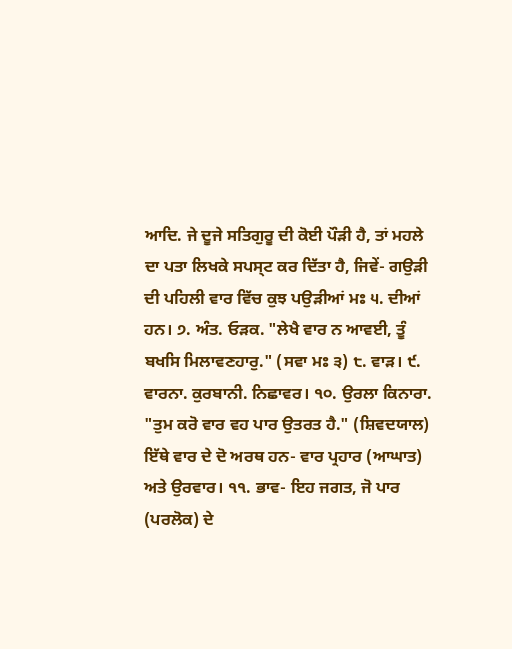ਆਦਿ. ਜੇ ਦੂਜੇ ਸਤਿਗੁਰੂ ਦੀ ਕੋਈ ਪੌੜੀ ਹੈ, ਤਾਂ ਮਹਲੇ ਦਾ ਪਤਾ ਲਿਖਕੇ ਸਪਸ੍ਟ ਕਰ ਦਿੱਤਾ ਹੈ, ਜਿਵੇਂ- ਗਉੜੀ ਦੀ ਪਹਿਲੀ ਵਾਰ ਵਿੱਚ ਕੁਝ ਪਉੜੀਆਂ ਮਃ ੫. ਦੀਆਂ ਹਨ। ੭. ਅੰਤ. ਓੜਕ. "ਲੇਖੈ ਵਾਰ ਨ ਆਵਈ, ਤੂੰ ਬਖਸਿ ਮਿਲਾਵਣਹਾਰੁ." (ਸਵਾ ਮਃ ੩) ੮. ਵਾੜ। ੯. ਵਾਰਨਾ. ਕੁਰਬਾਨੀ. ਨਿਛਾਵਰ। ੧੦. ਉਰਲਾ ਕਿਨਾਰਾ. "ਤੁਮ ਕਰੋ ਵਾਰ ਵਹ ਪਾਰ ਉਤਰਤ ਹੈ." (ਸ਼ਿਵਦਯਾਲ) ਇੱਥੇ ਵਾਰ ਦੇ ਦੋ ਅਰਥ ਹਨ- ਵਾਰ ਪ੍ਰਹਾਰ (ਆਘਾਤ) ਅਤੇ ਉਰਵਾਰ। ੧੧. ਭਾਵ- ਇਹ ਜਗਤ, ਜੋ ਪਾਰ (ਪਰਲੋਕ) ਦੇ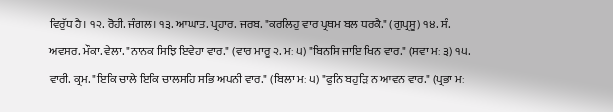ਵਿਰੁੱਧ ਹੈ। ੧੨. ਰੋਹੀ. ਜੰਗਲ। ੧੩. ਆਘਾਤ. ਪ੍ਰਹਾਰ. ਜਰਬ. "ਕਰਲਿਹੁ ਵਾਰ ਪ੍ਰਥਮ ਬਲ ਧਰਕੈ." (ਗੁਪ੍ਰਸੂ) ੧੪. ਸੰ. ਅਵਸਰ. ਮੌਕਾ. ਵੇਲਾ. "ਨਾਨਕ ਸਿਝਿ ਇਵੇਹਾ ਵਾਰ." (ਵਾਰ ਮਾਰੂ ੨. ਮਃ ੫) "ਬਿਨਸਿ ਜਾਇ ਖਿਨ ਵਾਰ." (ਸਵਾ ਮਃ ੩) ੧੫. ਵਾਰੀ. ਕ੍ਰਮ. "ਇਕਿ ਚਾਲੇ ਇਕਿ ਚਾਲਸਹਿ ਸਭਿ ਅਪਨੀ ਵਾਰ." (ਬਿਲਾ ਮਃ ੫) "ਫੁਨਿ ਬਹੁੜਿ ਨ ਆਵਨ ਵਾਰ." (ਪ੍ਰਭਾ ਮਃ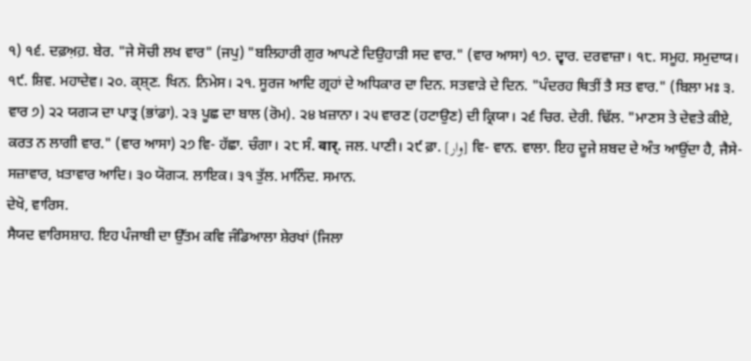੧) ੧੬. ਦਫ਼ਅ਼ਹ਼. ਬੇਰ. "ਜੇ ਸੋਚੀ ਲਖ ਵਾਰ" (ਜਪੁ) "ਬਲਿਹਾਰੀ ਗੁਰ ਆਪਣੇ ਦਿਉਹਾੜੀ ਸਦ ਵਾਰ." (ਵਾਰ ਆਸਾ) ੧੭. ਦ੍ਵਾਰ. ਦਰਵਾਜ਼ਾ। ੧੮. ਸਮੂਹ. ਸਮੁਦਾਯ। ੧੯. ਸ਼ਿਵ. ਮਹਾਦੇਵ। ੨੦. ਕ੍ਸ਼੍ਣ. ਖਿਨ. ਨਿਮੇਸ। ੨੧. ਸੂਰਜ ਆਦਿ ਗ੍ਰਹਾਂ ਦੇ ਅਧਿਕਾਰ ਦਾ ਦਿਨ. ਸਤਵਾੜੇ ਦੇ ਦਿਨ. "ਪੰਦਰਹ ਥਿਤੀਂ ਤੈ ਸਤ ਵਾਰ." (ਬਿਲਾ ਮਃ ੩. ਵਾਰ ੭) ੨੨ ਯਗ੍ਯ ਦਾ ਪਾਤ੍ਰ (ਭਾਂਡਾ). ੨੩ ਪੂਛ ਦਾ ਬਾਲ (ਰੋਮ). ੨੪ ਖ਼ਜ਼ਾਨਾ। ੨੫ ਵਾਰਣ (ਹਟਾਉਣ) ਦੀ ਕ੍ਰਿਯਾ। ੨੬ ਚਿਰ. ਦੇਰੀ. ਢਿੱਲ. "ਮਾਣਸ ਤੇ ਦੇਵਤੇ ਕੀਏ, ਕਰਤ ਨ ਲਾਗੀ ਵਾਰ." (ਵਾਰ ਆਸਾ) ੨੭ ਵਿ- ਹੱਛਾ. ਚੰਗਾ। ੨੮ ਸੰ. वार्. ਜਲ. ਪਾਣੀ। ੨੯ ਫ਼ਾ. [وار] ਵਿ- ਵਾਨ. ਵਾਲਾ. ਇਹ ਦੂਜੇ ਸ਼ਬਦ ਦੇ ਅੰਤ ਆਉਂਦਾ ਹੈ, ਜੈਸੇ- ਸਜ਼ਾਵਾਰ, ਖ਼ਤਾਵਾਰ ਆਦਿ। ੩੦ ਯੋਗ੍ਯ. ਲਾਇਕ। ੩੧ ਤੁੱਲ. ਮਾਨਿੰਦ. ਸਮਾਨ.
ਦੇਖੋ, ਵਾਰਿਸ.
ਸੈਯਦ ਵਾਰਿਸਸ਼ਾਹ. ਇਹ ਪੰਜਾਬੀ ਦਾ ਉੱਤਮ ਕਵਿ ਜੰਡਿਆਲਾ ਸ਼ੇਰਖਾਂ (ਜਿਲਾ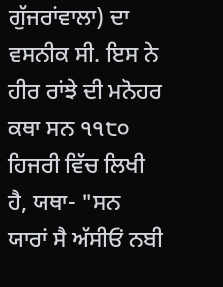ਗੁੱਜਰਾਂਵਾਲਾ) ਦਾ ਵਸਨੀਕ ਸੀ. ਇਸ ਨੇ ਹੀਰ ਰਾਂਝੇ ਦੀ ਮਨੋਹਰ ਕਥਾ ਸਨ ੧੧੮੦ ਹਿਜਰੀ ਵਿੱਚ ਲਿਖੀ ਹੈ, ਯਥਾ- "ਸਨ ਯਾਰਾਂ ਸੈ ਅੱਸੀਓਂ ਨਬੀ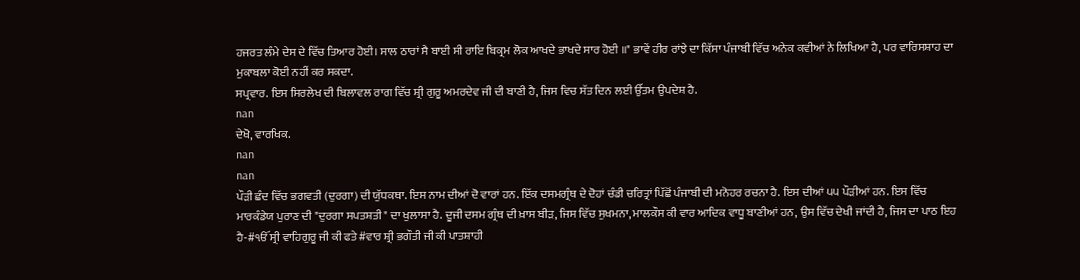ਹਜਰਤ ਲੰਮੇ ਦੇਸ ਦੇ ਵਿੱਚ ਤਿਆਰ ਹੋਈ। ਸਾਲ ਠਾਰਾਂ ਸੈ ਬਾਈ ਸੀ ਰਾਇ ਬਿਕ੍ਰਮ ਲੋਕ ਆਖਦੇ ਭਾਖਦੇ ਸਾਰ ਹੋਈ ॥" ਭਾਵੇਂ ਹੀਰ ਰਾਂਝੇ ਦਾ ਕਿੱਸਾ ਪੰਜਾਬੀ ਵਿੱਚ ਅਨੇਕ ਕਵੀਆਂ ਨੇ ਲਿਖਿਆ ਹੈ, ਪਰ ਵਾਰਿਸਸ਼ਾਹ ਦਾ ਮੁਕਾਬਲਾ ਕੋਈ ਨਹੀਂ ਕਰ ਸਕਦਾ.
ਸਪ੍ਰਵਾਰ. ਇਸ ਸਿਰਲੇਖ ਦੀ ਬਿਲਾਵਲ ਰਾਗ ਵਿੱਚ ਸ਼੍ਰੀ ਗੁਰੂ ਅਮਰਦੇਵ ਜੀ ਦੀ ਬਾਣੀ ਹੈ, ਜਿਸ ਵਿਚ ਸੱਤ ਦਿਨ ਲਈ ਉੱਤਮ ਉਪਦੇਸ਼ ਹੈ.
nan
ਦੇਖੋ, ਵਾਰਖਿਕ.
nan
nan
ਪੌੜੀ ਛੰਦ ਵਿੱਚ ਭਗਵਤੀ (ਦੁਰਗਾ) ਦੀ ਯੁੱਧਕਥਾ. ਇਸ ਨਾਮ ਦੀਆਂ ਦੋ ਵਾਰਾਂ ਹਨ. ਇੱਕ ਦਸਮਗ੍ਰੰਥ ਦੇ ਦੋਹਾਂ ਚੰਡੀ ਚਰਿਤ੍ਰਾਂ ਪਿੱਛੋਂ ਪੰਜਾਬੀ ਦੀ ਮਨੋਹਰ ਰਚਨਾ ਹੈ. ਇਸ ਦੀਆਂ ੫੫ ਪੌੜੀਆਂ ਹਨ. ਇਸ ਵਿੱਚ ਮਾਰਕੰਡੇਯ ਪੁਰਾਣ ਦੀ "ਦੁਰਗਾ ਸਪਤਸ਼ਤੀ" ਦਾ ਖੁਲਾਸਾ ਹੈ. ਦੂਜੀ ਦਸਮ ਗ੍ਰੰਥ ਦੀ ਖ਼ਾਸ ਬੀੜ, ਜਿਸ ਵਿੱਚ ਸੁਖਮਨਾ, ਮਾਲਕੌਸ ਕੀ ਵਾਰ ਆਦਿਕ ਵਾਧੂ ਬਾਣੀਆਂ ਹਨ, ਉਸ ਵਿੱਚ ਦੇਖੀ ਜਾਂਦੀ ਹੈ, ਜਿਸ ਦਾ ਪਾਠ ਇਹ ਹੈ-#ੴ ਸ੍ਰੀ ਵਾਹਿਗੁਰੂ ਜੀ ਕੀ ਫਤੇ#ਵਾਰ ਸ਼੍ਰੀ ਭਗੌਤੀ ਜੀ ਕੀ ਪਾਤਸ਼ਾਹੀ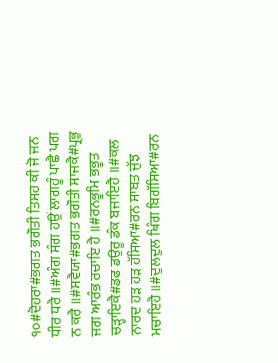੧੦#ਦੋਹਰਾ#ਭਗਤ ਭਗੌਤੀ ਤਿਸਹ ਕੀ ਜੋ ਜਨ ਧੀਰ ਧਰੈ ॥#ਅੰਗ ਸੰਗ ਹਉਂ ਲਾਗਹੂੰ ਪਾਛੈ ਪਗ ਨ ਕਰੈ ॥#ਸਵੈਯਾ#ਭਗਤ ਭਗੌਤੀ ਸਾਜਕੈ#ਪ੍ਰਭੁ ਜਗ ਆਰੰਭ ਰਚਾਇ ਹੈ ॥#ਰਨਭੂਮਿ ਭਭੂਤ ਚੜ੍ਹਾਇਕੈ#ਡਫ ਡਉਰੂ ਡੰਕ ਬਜਾਇਹੈ ॥#ਕਲ ਨਾਰਦ ਹੜ ਹੜ ਹੱਸਿਆ#ਰਨ ਸਾਬਤ ਜੁੱਝ ਮਚਾਇਹੈ ॥#ਦੁਲਦੁਲ ਖਿੰਗ ਬਿਗੱਸਿਆ#ਰਨ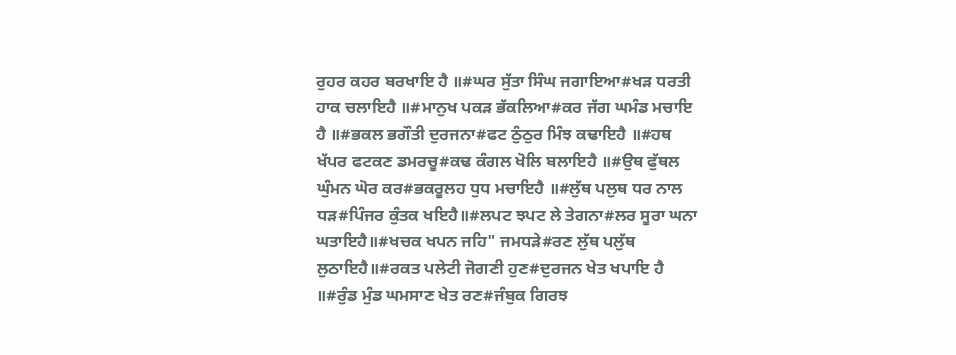ਰੁਹਰ ਕਹਰ ਬਰਖਾਇ ਹੈ ॥#ਘਰ ਸੁੱਤਾ ਸਿੰਘ ਜਗਾਇਆ#ਖੜ ਧਰਤੀ ਹਾਕ ਚਲਾਇਹੈ ॥#ਮਾਨੁਖ ਪਕੜ ਭੱਕਲਿਆ#ਕਰ ਜੱਗ ਘਮੰਡ ਮਚਾਇ ਹੈ ॥#ਭਕਲ ਭਗੌਤੀ ਦੁਰਜਨਾ#ਫਟ ਠੁੰਠੁਰ ਮਿੰਝ ਕਢਾਇਹੈ ॥#ਹਥ ਖੱਪਰ ਫਟਕਣ ਡਮਰਚੂ#ਕਢ ਕੰਗਲ ਖੋਲਿ ਬਲਾਇਹੈ ॥#ਉਥ ਫੁੱਥਲ ਘੁੰਮਨ ਘੋਰ ਕਰ#ਭਕਰੂਲਹ ਧੁਧ ਮਚਾਇਹੈ ॥#ਲੁੱਥ ਪਲੁਥ ਧਰ ਨਾਲ ਧੜ#ਪਿੰਜਰ ਕੁੰਤਕ ਖਇਹੈ॥#ਲਪਟ ਝਪਟ ਲੇ ਤੇਗਨਾ#ਲਰ ਸੂਰਾ ਘਨਾ ਘਤਾਇਹੈ॥#ਖਚਕ ਖਪਨ ਜਹਿ" ਜਮਧੜੇ#ਰਣ ਲੁੱਥ ਪਲੁੱਥ ਲੁਠਾਇਹੈ॥#ਰਕਤ ਪਲੇਟੀ ਜੋਗਣੀ ਹੁਣ#ਦੁਰਜਨ ਖੇਤ ਖਪਾਇ ਹੈ ॥#ਰੁੰਡ ਮੁੰਡ ਘਮਸਾਣ ਖੇਤ ਰਣ#ਜੰਬੁਕ ਗਿਰਝ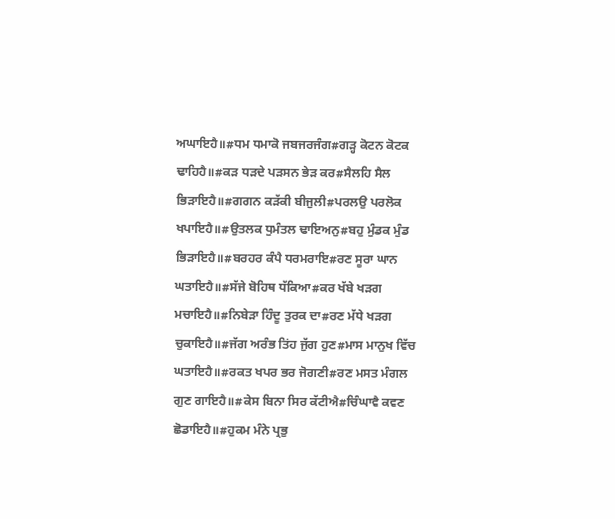ਅਘਾਇਹੈ॥#ਧਮ ਧਮਾਕੋ ਜਬਜਰਜੰਗ#ਗੜ੍ਹ ਕੋਟਨ ਕੋਟਕ ਢਾਹਿਹੈ॥#ਕੜ ਧੜਦੇ ਪੜਸਨ ਭੇੜ ਕਰ#ਸੈਲਹਿ ਸੈਲ ਭਿੜਾਇਹੈ॥#ਗਗਨ ਕੜੱਕੀ ਬੀਜੁਲੀ#ਪਰਲਉ ਪਰਲੋਕ ਖਪਾਇਹੈ॥#ਉਤਲਕ ਧੁਮੰਤਲ ਢਾਇਅਨੁ#ਬਹੁ ਮੁੰਡਕ ਮੁੰਡ ਭਿੜਾਇਹੈ॥#ਬਰਹਰ ਕੰਪੈ ਧਰਮਰਾਇ#ਰਣ ਸੂਰਾ ਘਾਨ ਘਤਾਇਹੈ॥#ਸੱਜੇ ਬੋਹਿਥ ਧੱਕਿਆ#ਕਰ ਖੱਬੇ ਖੜਗ ਮਚਾਇਹੈ॥#ਨਿਬੇੜਾ ਹਿੰਦੂ ਤੁਰਕ ਦਾ#ਰਣ ਮੱਧੇ ਖੜਗ ਚੁਕਾਇਹੈ॥#ਜੱਗ ਅਰੰਭ ਤਿਂਹ ਜੁੱਗ ਹੁਣ#ਮਾਸ ਮਾਨੁਖ ਵਿੱਚ ਘਤਾਇਹੈ॥#ਰਕਤ ਖਪਰ ਭਰ ਜੋਗਣੀ#ਰਣ ਮਸਤ ਮੰਗਲ ਗੁਣ ਗਾਇਹੈ॥#ਕੇਸ ਬਿਨਾ ਸਿਰ ਕੱਟੀਐ#ਚਿੰਘਾਵੈ ਕਵਣ ਛੋਡਾਇਹੈ॥#ਹੁਕਮ ਮੰਨੇ ਪ੍ਰਭੁ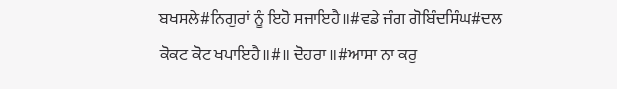ਬਖਸਲੇ#ਨਿਗੁਰਾਂ ਨੂੰ ਇਹੋ ਸਜਾਇਹੈ॥#ਵਡੇ ਜੰਗ ਗੋਬਿੰਦਸਿੰਘ#ਦਲ ਕੋਕਟ ਕੋਟ ਖਪਾਇਹੈ॥#॥ ਦੋਹਰਾ ॥#ਆਸਾ ਨਾ ਕਰੁ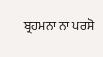ਬ੍ਰਹਮਨਾ ਨਾ ਪਰਸੋ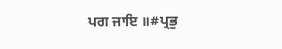ਪਗ ਜਾਇ ॥#ਪ੍ਰਭੁ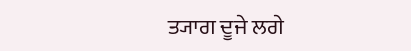ਤ੍ਯਾਗ ਦੂਜੇ ਲਗੇ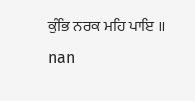ਕੁੰਭਿ ਨਰਕ ਮਹਿ ਪਾਇ ॥
nan